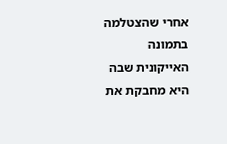אחרי שהצטלמה בתמונה האייקונית שבה היא מחבקת את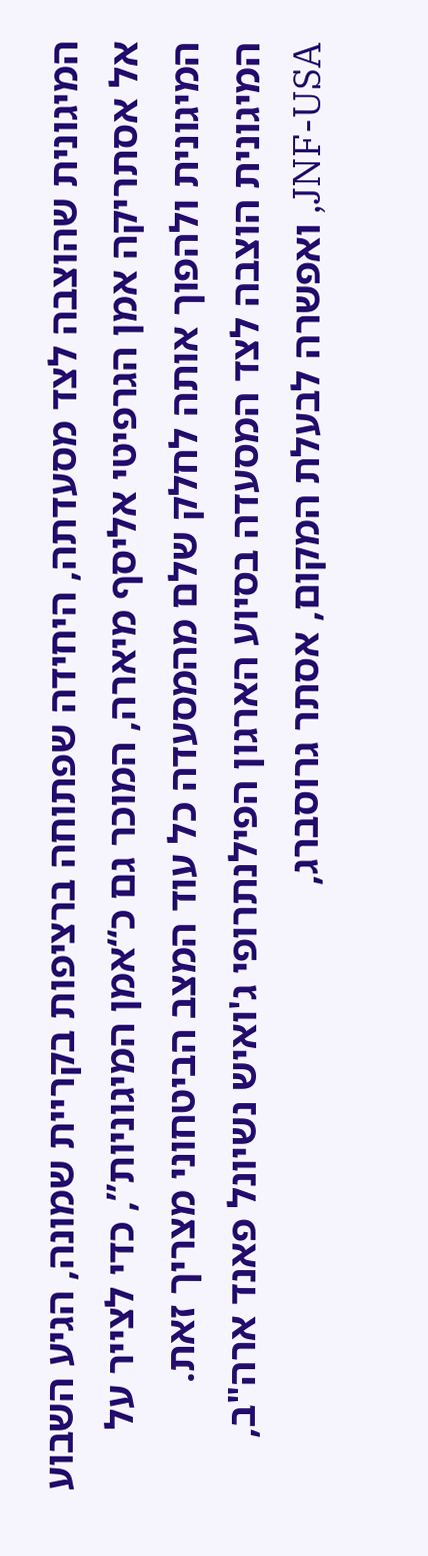המיגונית שהוצבה לצד מסעדתה, היחידה שפתוחה ברציפות בקריית שמונה, הגיע השבוע אל אסתריקה אמן הגרפיטי אליסף מיארה, המוכר גם כ“אמן המיגוניות”, כדי לצייר על המיגונית ולהפוך אותה לחלק שלם מהמסעדה כל עוד המצב הביטחוני מצריך זאת.
המיגונית הוצבה לצד המסעדה בסיוע הארגון הפילנתרופי ג'ואיש נשיונל פאנד ארה"ב, JNF-USA, ואפשרה לבעלת המקום, אסתר גרוסברג,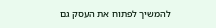להמשיך לפתוח את העסק גם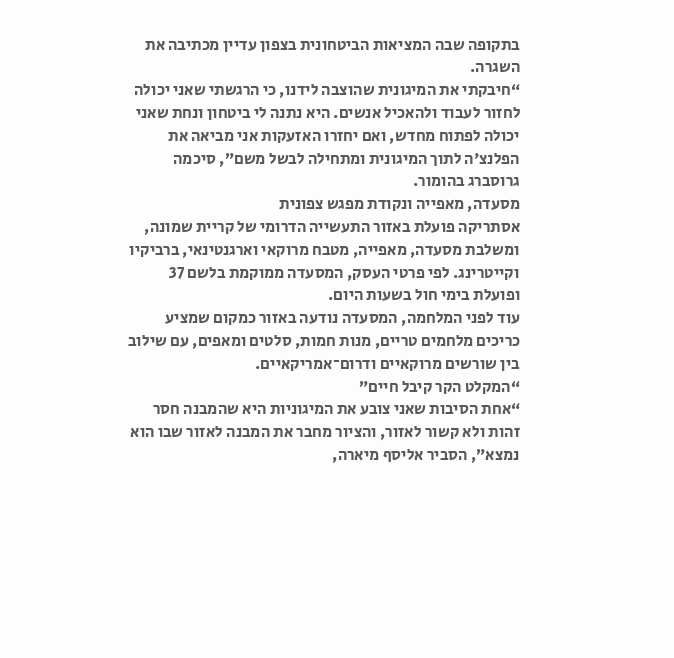בתקופה שבה המציאות הביטחונית בצפון עדיין מכתיבה את השגרה.
“חיבקתי את המיגונית שהוצבה לידנו, כי הרגשתי שאני יכולה לחזור לעבוד ולהאכיל אנשים. היא נתנה לי ביטחון ונחת שאני יכולה לפתוח מחדש, ואם יחזרו האזעקות אני מביאה את הפלנצ'ה לתוך המיגונית ומתחילה לבשל משם”, סיכמה גרוסברג בהומור.
מסעדה, מאפייה ונקודת מפגש צפונית
אסתריקה פועלת באזור התעשייה הדרומי של קריית שמונה, ומשלבת מסעדה, מאפייה, מטבח מרוקאי וארגנטינאי, ברביקיו וקייטרינג. לפי פרטי העסק, המסעדה ממוקמת בלשם 37 ופועלת בימי חול בשעות היום.
עוד לפני המלחמה, המסעדה נודעה באזור כמקום שמציע כריכים מלחמים טריים, מנות חמות, סלטים ומאפים, עם שילוב בין שורשים מרוקאיים ודרום־אמריקאיים.
“המקלט הקר קיבל חיים”
“אחת הסיבות שאני צובע את המיגוניות היא שהמבנה חסר זהות ולא קשור לאזור, והציור מחבר את המבנה לאזור שבו הוא נמצא”, הסביר אליסף מיארה,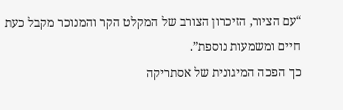“עם הציור, הזיכרון הצורב של המקלט הקר והמנוכר מקבל כעת חיים ומשמעות נוספת”.
כך הפכה המיגונית של אסתריקה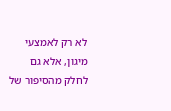לא רק לאמצעי מיגון, אלא גם לחלק מהסיפור של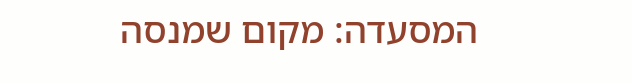המסעדה: מקום שמנסה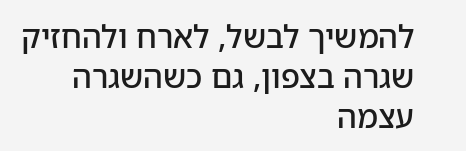להמשיך לבשל, לארח ולהחזיק שגרה בצפון, גם כשהשגרה עצמה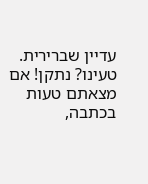עדיין שברירית.
טעינו? נתקן! אם מצאתם טעות בכתבה,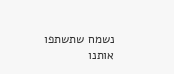נשמח שתשתפו אותנו